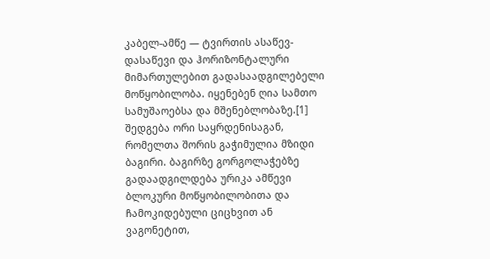კაბელ-ამწე — ტვირთის ასაწევ-დასაწევი და ჰორიზონტალური მიმართულებით გადასაადგილებელი მოწყობილობა. იყენებენ ღია სამთო სამუშაოებსა და მშენებლობაზე.[1] შედგება ორი საყრდენისაგან, რომელთა შორის გაჭიმულია მზიდი ბაგირი. ბაგირზე გორგოლაჭებზე გადაადგილდება ურიკა ამწევი ბლოკური მოწყობილობითა და ჩამოკიდებული ციცხვით ან ვაგონეტით,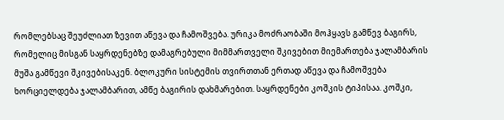რომლებსაც შეუძლიათ ზევით აწევა და ჩამოშვება. ურიკა მოძრაობაში მოჰყავს გამწევ ბაგირს, რომელიც მისგან საყრდენებზე დამაგრებული მიმმართველი შკივებით მიემართება ჯალამბარის მუშა გამწევი შკივებისაკენ. ბლოკური სისტემის თვირთთან ერთად აწევა და ჩამოშვება ხორციელდება ჯალამბარით, ამწე ბაგირის დახმარებით. საყრდენები კოშკის ტიპისაა. კოშკი,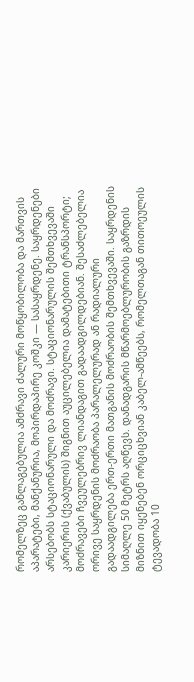რომელზეც განლაგებულია ამძრავი ძალური მოწყობილობა და მართვის აპარატები, მანქანურია, მოპირდაპირე კოშკი — სასაყრდენე. საყრდენები არსებობს სტაციონარული და მოძრავი. სტაციონარულის შემთხვევაში კარიერის (ქვაბულის) შიგნით აუცილებელია დამატებითი ტრანსპორტი; მოძრავები ჩვეულებრივ ლიანდაგით გადაადგილდებიან. შესაძლებელია ორივე საყრდენის მოძრაობა პარალელურად ან რადიალური გადაადგილება ერთ-ერთი მათგანის მოძრაობის შემთხვევაში. საყრდენის სიმაღლე 50 მეტრს აღწევს. დანადგარის მწარმოებლურობის გაზრდის მიზნით იყენებენ ორციცხვიან კაბელ-ამწეებს, რომელთაგან თითოეულის ტევადობა 10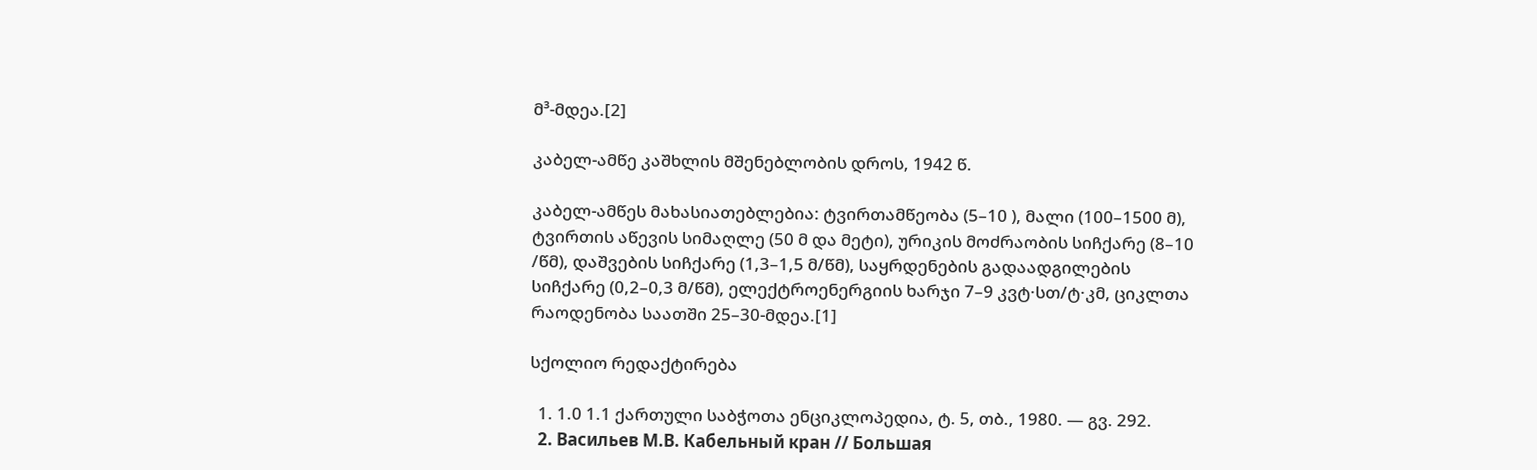მ³-მდეა.[2]

კაბელ-ამწე კაშხლის მშენებლობის დროს, 1942 წ.

კაბელ-ამწეს მახასიათებლებია: ტვირთამწეობა (5–10 ), მალი (100–1500 მ), ტვირთის აწევის სიმაღლე (50 მ და მეტი), ურიკის მოძრაობის სიჩქარე (8–10 /წმ), დაშვების სიჩქარე (1,3–1,5 მ/წმ), საყრდენების გადაადგილების სიჩქარე (0,2–0,3 მ/წმ), ელექტროენერგიის ხარჯი 7–9 კვტ·სთ/ტ·კმ, ციკლთა რაოდენობა საათში 25–30-მდეა.[1]

სქოლიო რედაქტირება

  1. 1.0 1.1 ქართული საბჭოთა ენციკლოპედია, ტ. 5, თბ., 1980. — გვ. 292.
  2. Васильев М.В. Кабельный кран // Большая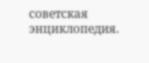советская энциклопедия.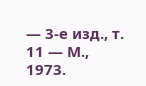— 3-е изд., т. 11 — М., 1973.